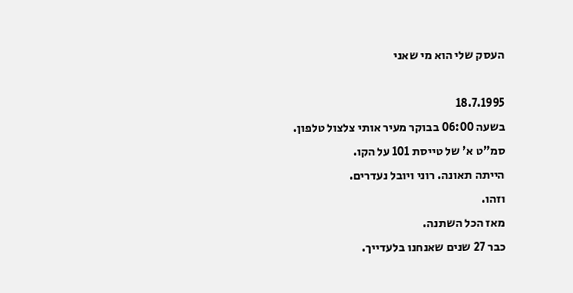העסק שלי הוא מי שאני

18.7.1995
בשעה 06:00 בבוקר מעיר אותי צלצול טלפון.
סמ"ט א' של טייסת 101 על הקו.
הייתה תאונה. רוני ויובל נעדרים.
וזהו.
מאז הכל השתנה.
כבר 27 שנים שאנחנו בלעדייך.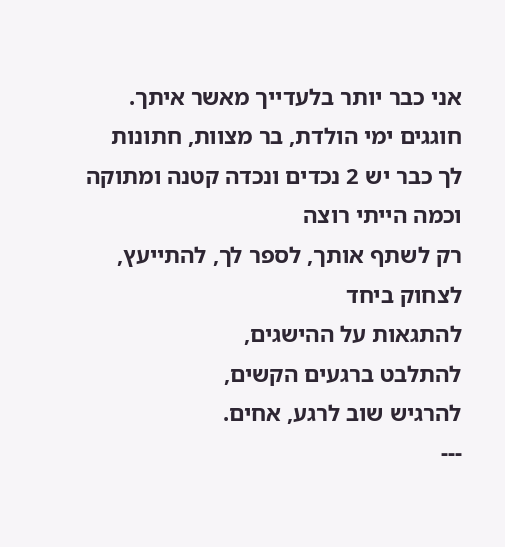אני כבר יותר בלעדייך מאשר איתך.
חוגגים ימי הולדת, בר מצוות, חתונות
לך כבר יש 2 נכדים ונכדה קטנה ומתוקה
וכמה הייתי רוצה
רק לשתף אותך, לספר לך, להתייעץ, לצחוק ביחד
להתגאות על ההישגים,
להתלבט ברגעים הקשים,
להרגיש שוב לרגע, אחים.
---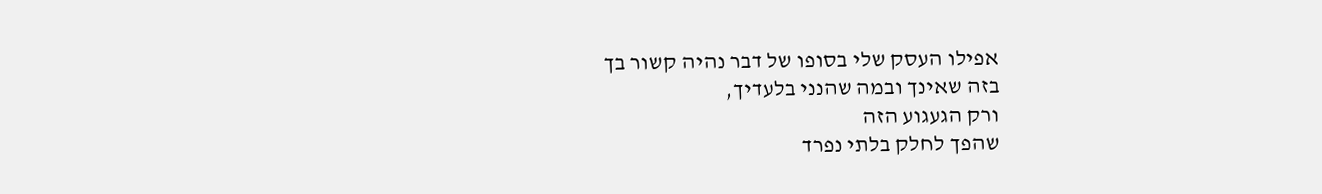אפילו העסק שלי בסופו של דבר נהיה קשור בך
בזה שאינך ובמה שהנני בלעדיך,
ורק הגעגוע הזה
שהפך לחלק בלתי נפרד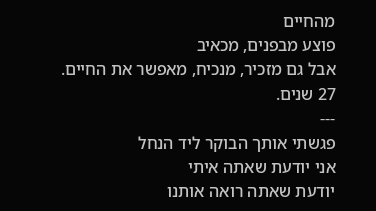מהחיים
פוצע מבפנים, מכאיב
אבל גם מזכיר, מנכיח, מאפשר את החיים.
27 שנים.
---
פגשתי אותך הבוקר ליד הנחל
אני יודעת שאתה איתי
יודעת שאתה רואה אותנו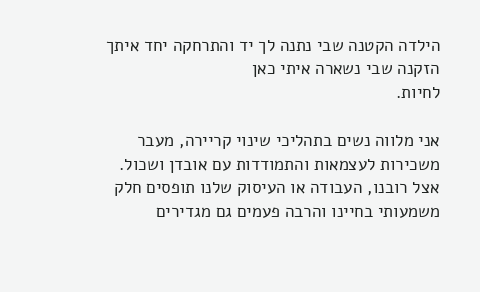הילדה הקטנה שבי נתנה לך יד והתרחקה יחד איתך
הזקנה שבי נשארה איתי כאן
לחיות.

אני מלווה נשים בתהליכי שינוי קריירה, מעבר משכירות לעצמאות והתמודדות עם אובדן ושכול. אצל רובנו, העבודה או העיסוק שלנו תופסים חלק משמעותי בחיינו והרבה פעמים גם מגדירים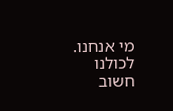מי אנחנו. לכולנו חשוב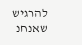להרגיש שאנחנ